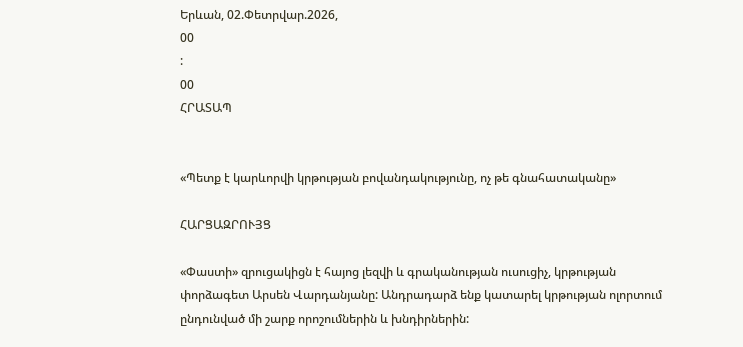Երևան, 02.Փետրվար.2026,
00
:
00
ՀՐԱՏԱՊ


«Պետք է կարևորվի կրթության բովանդակությունը, ոչ թե գնահատականը»

ՀԱՐՑԱԶՐՈՒՅՑ

«Փաստի» զրուցակիցն է հայոց լեզվի և գրականության ուսուցիչ, կրթության փորձագետ Արսեն Վարդանյանը: Անդրադարձ ենք կատարել կրթության ոլորտում ընդունված մի շարք որոշումներին և խնդիրներին: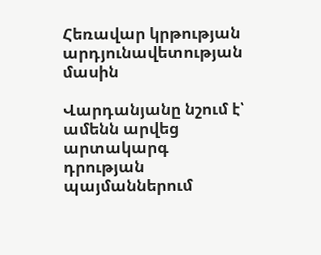Հեռավար կրթության արդյունավետության մասին

Վարդանյանը նշում է՝ ամենն արվեց արտակարգ դրության պայմաններում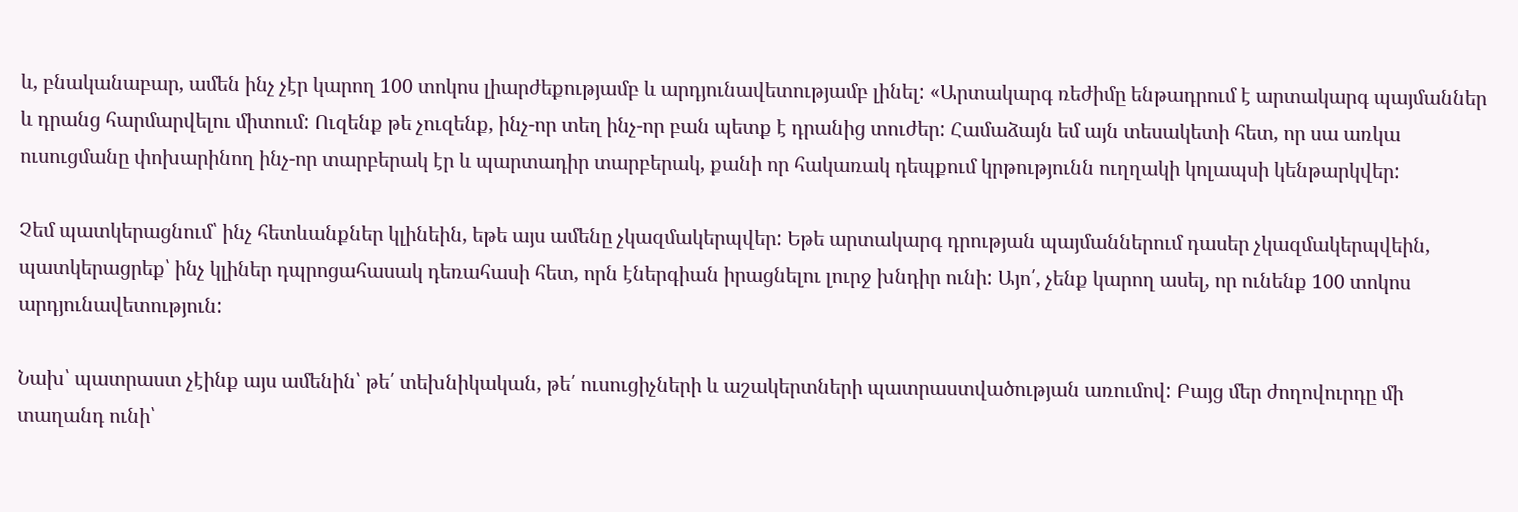և, բնականաբար, ամեն ինչ չէր կարող 100 տոկոս լիարժեքությամբ և արդյունավետությամբ լինել: «Արտակարգ ռեժիմը ենթադրում է արտակարգ պայմաններ և դրանց հարմարվելու միտում: Ուզենք թե չուզենք, ինչ-որ տեղ ինչ-որ բան պետք է դրանից տուժեր: Համաձայն եմ այն տեսակետի հետ, որ սա առկա ուսուցմանը փոխարինող ինչ-որ տարբերակ էր և պարտադիր տարբերակ, քանի որ հակառակ դեպքում կրթությունն ուղղակի կոլապսի կենթարկվեր:

Չեմ պատկերացնում՝ ինչ հետևանքներ կլինեին, եթե այս ամենը չկազմակերպվեր: Եթե արտակարգ դրության պայմաններում դասեր չկազմակերպվեին, պատկերացրեք՝ ինչ կլիներ դպրոցահասակ դեռահասի հետ, որն էներգիան իրացնելու լուրջ խնդիր ունի: Այո՛, չենք կարող ասել, որ ունենք 100 տոկոս արդյունավետություն:

Նախ՝ պատրաստ չէինք այս ամենին՝ թե՛ տեխնիկական, թե՛ ուսուցիչների և աշակերտների պատրաստվածության առումով: Բայց մեր ժողովուրդը մի տաղանդ ունի՝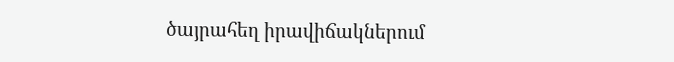ծայրահեղ իրավիճակներում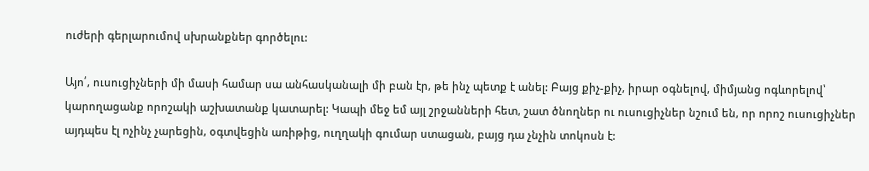ուժերի գերլարումով սխրանքներ գործելու:

Այո՛, ուսուցիչների մի մասի համար սա անհասկանալի մի բան էր, թե ինչ պետք է անել: Բայց քիչ-քիչ, իրար օգնելով, միմյանց ոգևորելով՝ կարողացանք որոշակի աշխատանք կատարել: Կապի մեջ եմ այլ շրջանների հետ, շատ ծնողներ ու ուսուցիչներ նշում են, որ որոշ ուսուցիչներ այդպես էլ ոչինչ չարեցին, օգտվեցին առիթից, ուղղակի գումար ստացան, բայց դա չնչին տոկոսն է: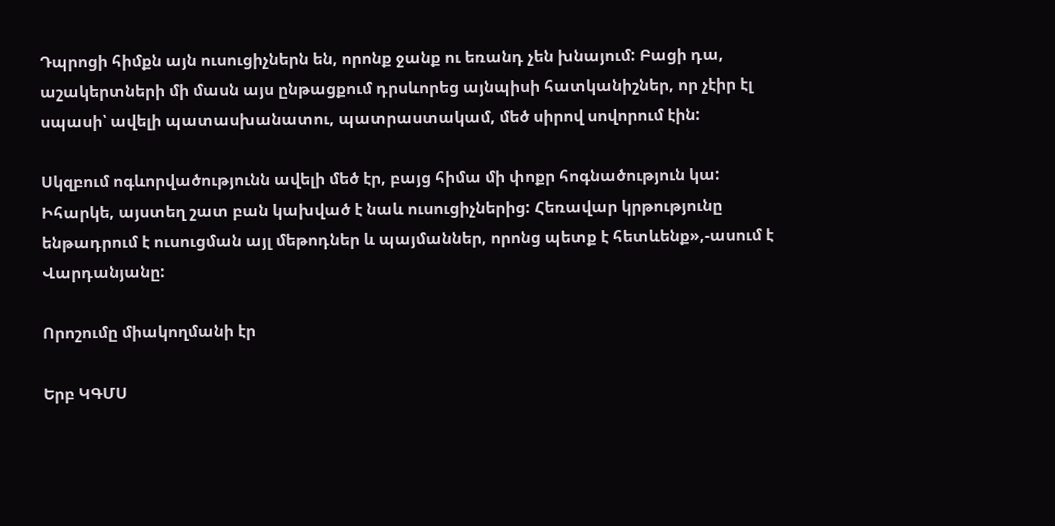Դպրոցի հիմքն այն ուսուցիչներն են, որոնք ջանք ու եռանդ չեն խնայում: Բացի դա, աշակերտների մի մասն այս ընթացքում դրսևորեց այնպիսի հատկանիշներ, որ չէիր էլ սպասի՝ ավելի պատասխանատու, պատրաստակամ, մեծ սիրով սովորում էին:

Սկզբում ոգևորվածությունն ավելի մեծ էր, բայց հիմա մի փոքր հոգնածություն կա: Իհարկե, այստեղ շատ բան կախված է նաև ուսուցիչներից: Հեռավար կրթությունը ենթադրում է ուսուցման այլ մեթոդներ և պայմաններ, որոնց պետք է հետևենք»,-ասում է Վարդանյանը:

Որոշումը միակողմանի էր

Երբ ԿԳՄՍ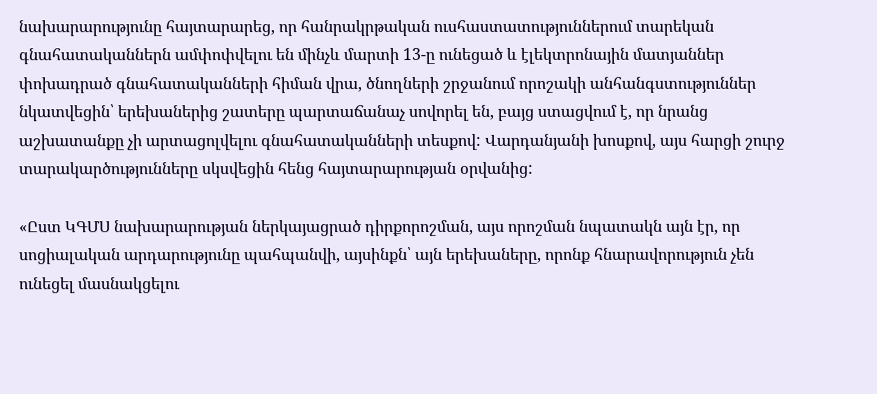նախարարությունը հայտարարեց, որ հանրակրթական ուսհաստատություններում տարեկան գնահատականներն ամփոփվելու են մինչև մարտի 13-ը ունեցած և էլեկտրոնային մատյաններ փոխադրած գնահատականների հիման վրա, ծնողների շրջանում որոշակի անհանգստություններ նկատվեցին՝ երեխաներից շատերը պարտաճանաչ սովորել են, բայց ստացվում է, որ նրանց աշխատանքը չի արտացոլվելու գնահատականների տեսքով: Վարդանյանի խոսքով, այս հարցի շուրջ տարակարծությունները սկսվեցին հենց հայտարարության օրվանից:

«Ըստ ԿԳՄՍ նախարարության ներկայացրած դիրքորոշման, այս որոշման նպատակն այն էր, որ սոցիալական արդարությունը պահպանվի, այսինքն՝ այն երեխաները, որոնք հնարավորություն չեն ունեցել մասնակցելու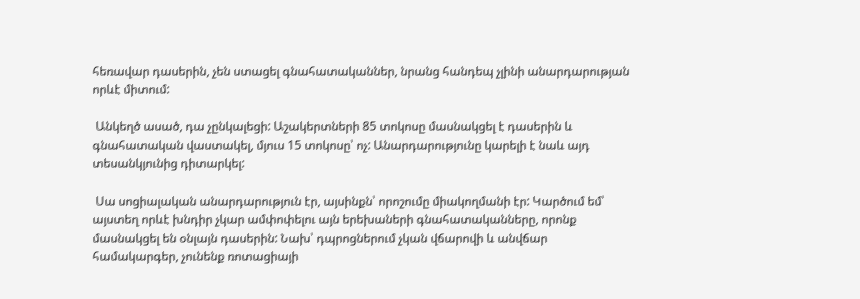հեռավար դասերին, չեն ստացել գնահատականներ, նրանց հանդեպ չլինի անարդարության որևէ միտում:

 Անկեղծ ասած, դա չընկալեցի: Աշակերտների 85 տոկոսը մասնակցել է դասերին և գնահատական վաստակել, մյուս 15 տոկոսը՝ ոչ: Անարդարությունը կարելի է նաև այդ տեսանկյունից դիտարկել:

 Սա սոցիալական անարդարություն էր, այսինքն՝ որոշումը միակողմանի էր: Կարծում եմ՝ այստեղ որևէ խնդիր չկար ամփոփելու այն երեխաների գնահատականները, որոնք մասնակցել են օնլայն դասերին: Նախ՝ դպրոցներում չկան վճարովի և անվճար համակարգեր, չունենք ռոտացիայի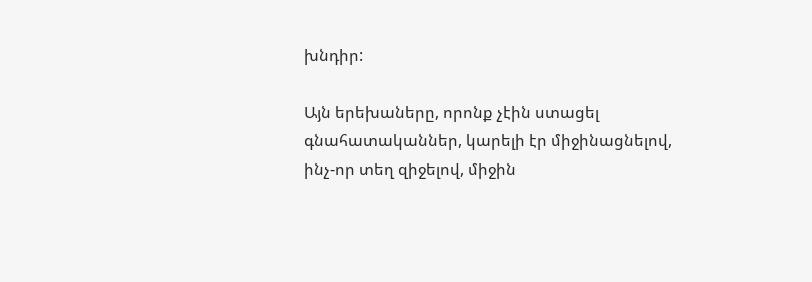խնդիր:

Այն երեխաները, որոնք չէին ստացել գնահատականներ, կարելի էր միջինացնելով, ինչ-որ տեղ զիջելով, միջին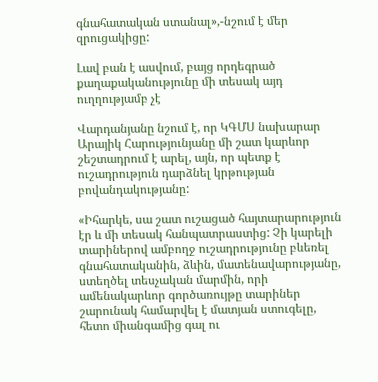գնահատական ստանալ»,-նշում է մեր զրուցակիցը:

Լավ բան է ասվում, բայց որդեգրած քաղաքականությունը մի տեսակ այդ ուղղությամբ չէ

Վարդանյանը նշում է, որ ԿԳՄՍ նախարար Արայիկ Հարությունյանը մի շատ կարևոր շեշտադրում է արել, այն, որ պետք է ուշադրություն դարձնել կրթության բովանդակությանը:

«Իհարկե, սա շատ ուշացած հայտարարություն էր և մի տեսակ հանպատրաստից: Չի կարելի տարիներով ամբողջ ուշադրությունը բևեռել գնահատականին, ձևին, մատենավարությանը, ստեղծել տեսչական մարմին, որի ամենակարևոր գործառույթը տարիներ շարունակ համարվել է մատյան ստուգելը, հետո միանգամից գալ ու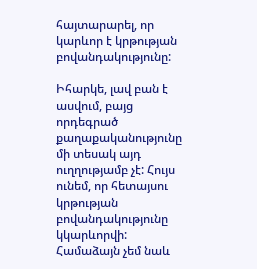հայտարարել, որ կարևոր է կրթության բովանդակությունը:

Իհարկե, լավ բան է ասվում, բայց որդեգրած քաղաքականությունը մի տեսակ այդ ուղղությամբ չէ: Հույս ունեմ, որ հետայսու կրթության բովանդակությունը կկարևորվի: Համաձայն չեմ նաև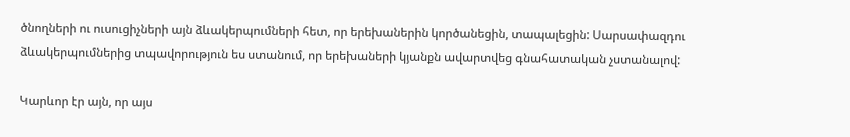ծնողների ու ուսուցիչների այն ձևակերպումների հետ, որ երեխաներին կործանեցին, տապալեցին: Սարսափազդու ձևակերպումներից տպավորություն ես ստանում, որ երեխաների կյանքն ավարտվեց գնահատական չստանալով:

Կարևոր էր այն, որ այս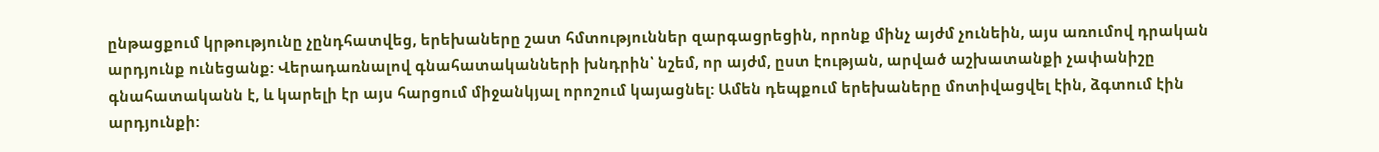ընթացքում կրթությունը չընդհատվեց, երեխաները շատ հմտություններ զարգացրեցին, որոնք մինչ այժմ չունեին, այս առումով դրական արդյունք ունեցանք: Վերադառնալով գնահատականների խնդրին՝ նշեմ, որ այժմ, ըստ էության, արված աշխատանքի չափանիշը գնահատականն է, և կարելի էր այս հարցում միջանկյալ որոշում կայացնել: Ամեն դեպքում երեխաները մոտիվացվել էին, ձգտում էին արդյունքի: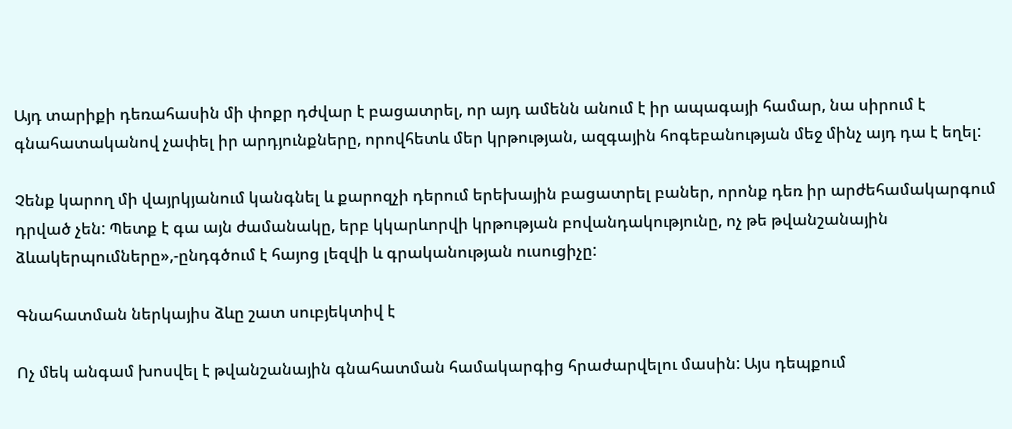Այդ տարիքի դեռահասին մի փոքր դժվար է բացատրել, որ այդ ամենն անում է իր ապագայի համար, նա սիրում է գնահատականով չափել իր արդյունքները, որովհետև մեր կրթության, ազգային հոգեբանության մեջ մինչ այդ դա է եղել:

Չենք կարող մի վայրկյանում կանգնել և քարոզչի դերում երեխային բացատրել բաներ, որոնք դեռ իր արժեհամակարգում դրված չեն: Պետք է գա այն ժամանակը, երբ կկարևորվի կրթության բովանդակությունը, ոչ թե թվանշանային ձևակերպումները»,-ընդգծում է հայոց լեզվի և գրականության ուսուցիչը:

Գնահատման ներկայիս ձևը շատ սուբյեկտիվ է

Ոչ մեկ անգամ խոսվել է թվանշանային գնահատման համակարգից հրաժարվելու մասին: Այս դեպքում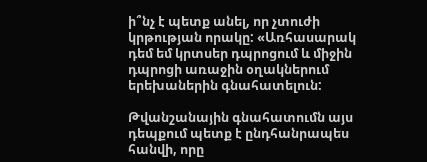ի՞նչ է պետք անել, որ չտուժի կրթության որակը: «Առհասարակ դեմ եմ կրտսեր դպրոցում և միջին դպրոցի առաջին օղակներում երեխաներին գնահատելուն:

Թվանշանային գնահատումն այս դեպքում պետք է ընդհանրապես հանվի, որը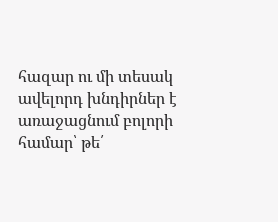հազար ու մի տեսակ ավելորդ խնդիրներ է առաջացնում բոլորի համար՝ թե՛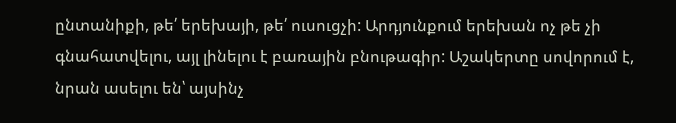ընտանիքի, թե՛ երեխայի, թե՛ ուսուցչի: Արդյունքում երեխան ոչ թե չի գնահատվելու, այլ լինելու է բառային բնութագիր: Աշակերտը սովորում է, նրան ասելու են՝ այսինչ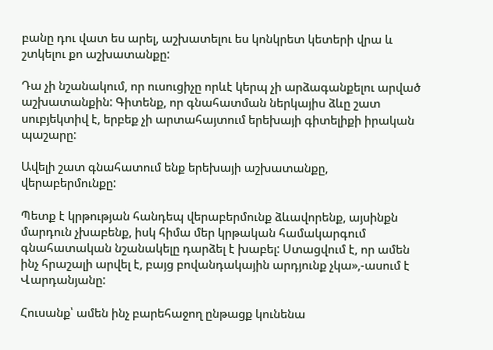բանը դու վատ ես արել, աշխատելու ես կոնկրետ կետերի վրա և շտկելու քո աշխատանքը:

Դա չի նշանակում, որ ուսուցիչը որևէ կերպ չի արձագանքելու արված աշխատանքին: Գիտենք, որ գնահատման ներկայիս ձևը շատ սուբյեկտիվ է, երբեք չի արտահայտում երեխայի գիտելիքի իրական պաշարը:

Ավելի շատ գնահատում ենք երեխայի աշխատանքը, վերաբերմունքը:

Պետք է կրթության հանդեպ վերաբերմունք ձևավորենք, այսինքն մարդուն չխաբենք, իսկ հիմա մեր կրթական համակարգում գնահատական նշանակելը դարձել է խաբել: Ստացվում է, որ ամեն ինչ հրաշալի արվել է, բայց բովանդակային արդյունք չկա»,-ասում է Վարդանյանը:

Հուսանք՝ ամեն ինչ բարեհաջող ընթացք կունենա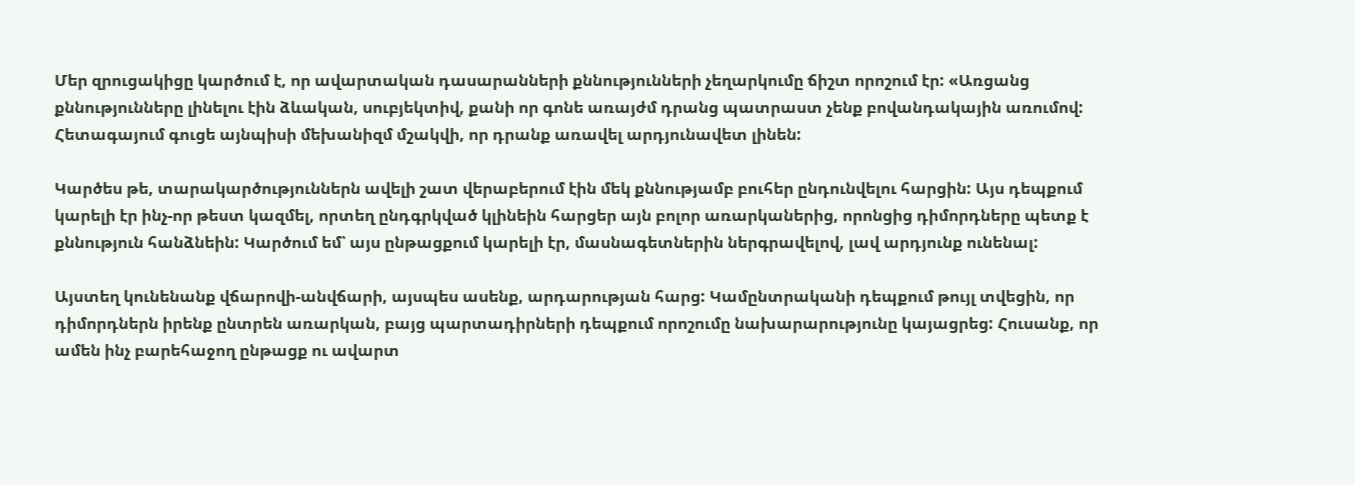Մեր զրուցակիցը կարծում է, որ ավարտական դասարանների քննությունների չեղարկումը ճիշտ որոշում էր: «Առցանց քննությունները լինելու էին ձևական, սուբյեկտիվ, քանի որ գոնե առայժմ դրանց պատրաստ չենք բովանդակային առումով: Հետագայում գուցե այնպիսի մեխանիզմ մշակվի, որ դրանք առավել արդյունավետ լինեն:

Կարծես թե, տարակարծություններն ավելի շատ վերաբերում էին մեկ քննությամբ բուհեր ընդունվելու հարցին: Այս դեպքում կարելի էր ինչ-որ թեստ կազմել, որտեղ ընդգրկված կլինեին հարցեր այն բոլոր առարկաներից, որոնցից դիմորդները պետք է քննություն հանձնեին: Կարծում եմ՝ այս ընթացքում կարելի էր, մասնագետներին ներգրավելով, լավ արդյունք ունենալ:

Այստեղ կունենանք վճարովի-անվճարի, այսպես ասենք, արդարության հարց: Կամընտրականի դեպքում թույլ տվեցին, որ դիմորդներն իրենք ընտրեն առարկան, բայց պարտադիրների դեպքում որոշումը նախարարությունը կայացրեց: Հուսանք, որ ամեն ինչ բարեհաջող ընթացք ու ավարտ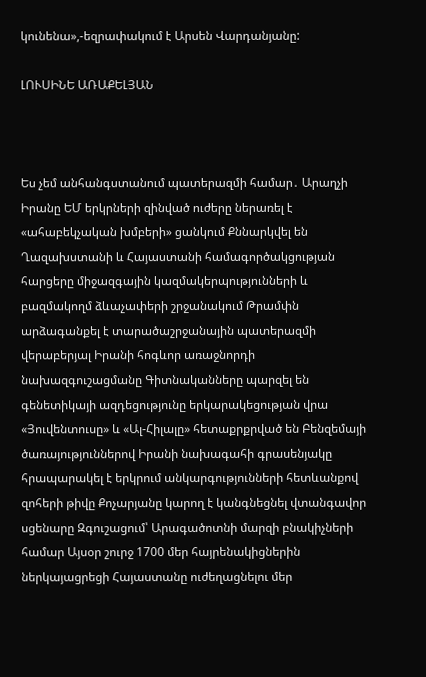կունենա»,-եզրափակում է Արսեն Վարդանյանը:

ԼՈՒՍԻՆԵ ԱՌԱՔԵԼՅԱՆ



Ես չեմ անհանգստանում պատերազմի համար․ Արաղչի Իրանը ԵՄ երկրների զինված ուժերը ներառել է «ահաբեկչական խմբերի» ցանկում Քննարկվել են Ղազախստանի և Հայաստանի համագործակցության հարցերը միջազգային կազմակերպությունների և բազմակողմ ձևաչափերի շրջանակում Թրամփն արձագանքել է տարածաշրջանային պատերազմի վերաբերյալ Իրանի հոգևոր առաջնորդի նախազգուշացմանը Գիտնականները պարզել են գենետիկայի ազդեցությունը երկարակեցության վրա «Յուվենտուսը» և «Ալ-Հիլալը» հետաքրքրված են Բենզեմայի ծառայություններով Իրանի նախագահի գրասենյակը հրապարակել է երկրում անկարգությունների հետևանքով զոհերի թիվը Քոչարյանը կարող է կանգնեցնել վտանգավոր սցենարը Զգուշացում՝ Արագածոտնի մարզի բնակիչների համար Այսօր շուրջ 1700 մեր հայրենակիցներին ներկայացրեցի Հայաստանը ուժեղացնելու մեր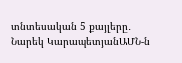տնտեսական 5 քայլերը․ Նարեկ ԿարապետյանԱՄՆ-ն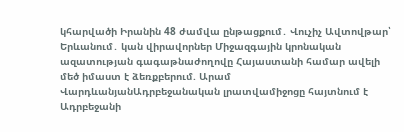կհարվածի Իրանին 48 ժամվա ընթացքում․ Վուչիչ Ավտովթար՝ Երևանում․ կան վիրավորներ Միջազգային կրոնական ազատության գագաթնաժողովը Հայաստանի համար ավելի մեծ իմաստ է ձեռքբերում. Արամ ՎարդևանյանԱդրբեջանական լրատվամիջոցը հայտնում է Ադրբեջանի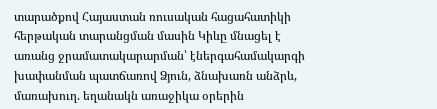տարածքով Հայաստան ռուսական հացահատիկի հերթական տարանցման մասին Կիևը մնացել է առանց ջրամատակարարման՝ էներգահամակարգի խափանման պատճառով Ձյուն, ձնախառն անձրև, մառախուղ. եղանակն առաջիկա օրերին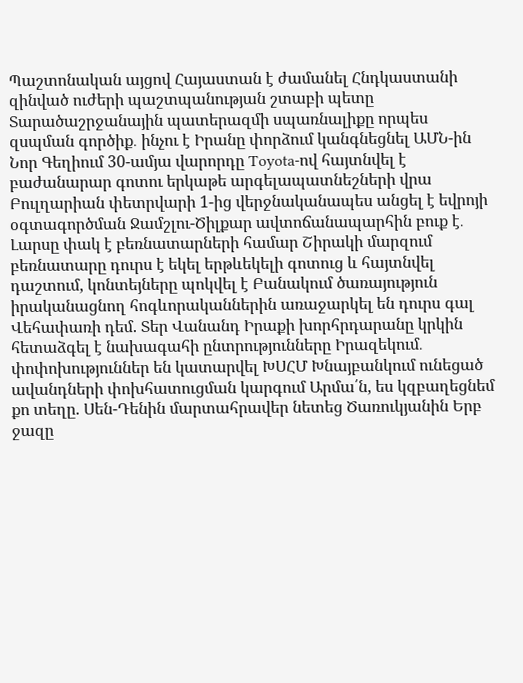Պաշտոնական այցով Հայաստան է ժամանել Հնդկաստանի զինված ուժերի պաշտպանության շտաբի պետը Տարածաշրջանային պատերազմի սպառնալիքը որպես զսպման գործիք․ ինչու է Իրանը փորձում կանգնեցնել ԱՄՆ-ին Նոր Գեղիում 30-ամյա վարորդը Toyota-ով հայտնվել է բաժանարար գոտու երկաթե արգելապատնեշների վրա Բուլղարիան փետրվարի 1-ից վերջնականապես անցել է եվրոյի օգտագործման Ջամշլու-Ծիլքար ավտոճանապարհին բուք է․ Լարսը փակ է բեռնատարների համար Շիրակի մարզում բեռնատարը դուրս է եկել երթևեկելի գոտուց և հայտնվել դաշտում, կոնտեյները պոկվել է Բանակում ծառայություն իրականացնող հոգևորականներին առաջարկել են դուրս գալ Վեհափառի դեմ. Տեր Վանանդ Իրաքի խորհրդարանը կրկին հետաձգել է նախագահի ընտրությունները Իրազեկում․ փոփոխություններ են կատարվել ԽՍՀՄ Խնայբանկում ունեցած ավանդների փոխհատուցման կարգում Արմա՛ն, ես կզբաղեցնեմ քո տեղը. Սեն-Դենին մարտահրավեր նետեց Ծառուկյանին Երբ ջազը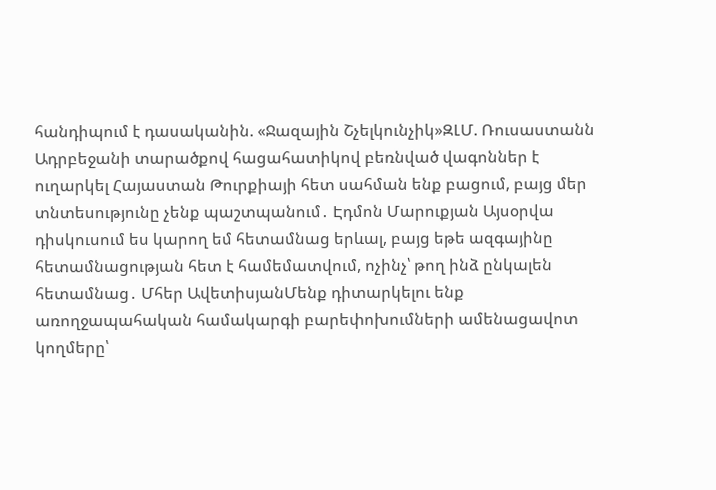հանդիպում է դասականին. «Ջազային Շչելկունչիկ»ԶԼՄ. Ռուսաստանն Ադրբեջանի տարածքով հացահատիկով բեռնված վագոններ է ուղարկել Հայաստան Թուրքիայի հետ սահման ենք բացում, բայց մեր տնտեսությունը չենք պաշտպանում․ Էդմոն Մարուքյան Այսօրվա դիսկուսում ես կարող եմ հետամնաց երևալ, բայց եթե ազգայինը հետամնացության հետ է համեմատվում, ոչինչ՝ թող ինձ ընկալեն հետամնաց․ Մհեր ԱվետիսյանՄենք դիտարկելու ենք առողջապահական համակարգի բարեփոխումների ամենացավոտ կողմերը՝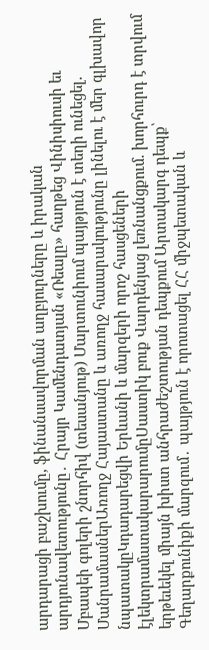արդարացի բաշխումը, ֆինանսավորման աղբյուրները և իրական արդյունավետությունը․ Հրայր Կամենդատյան «Ռեալը» հաղթեց Վինիսիուսի եւ Մբապեի գոլերի շնորհիվ (տեսանյութ) Մարտունիում պայթյուն է տեղի ունեցել. ՄանրամասներԱռողջ Հայաստանը և առողջ հասարակությունը լինելու է մեր գլխավոր նպատակըԿդադարեցվի Երևանի և մարզերի որոշ հասցեների էլեկտրամատակարարումըՍաստիկ բուք Վարդենյաց լեռնանցքում. խորհուրդ է տրվում երթեւեկել միայն խիստ անհրաժեշտության դեպքում Արտակարգ դեպք՝ Գեղարքունիքի մարզում․ պայթյուն է որոտացել ՀՀ միջպետական և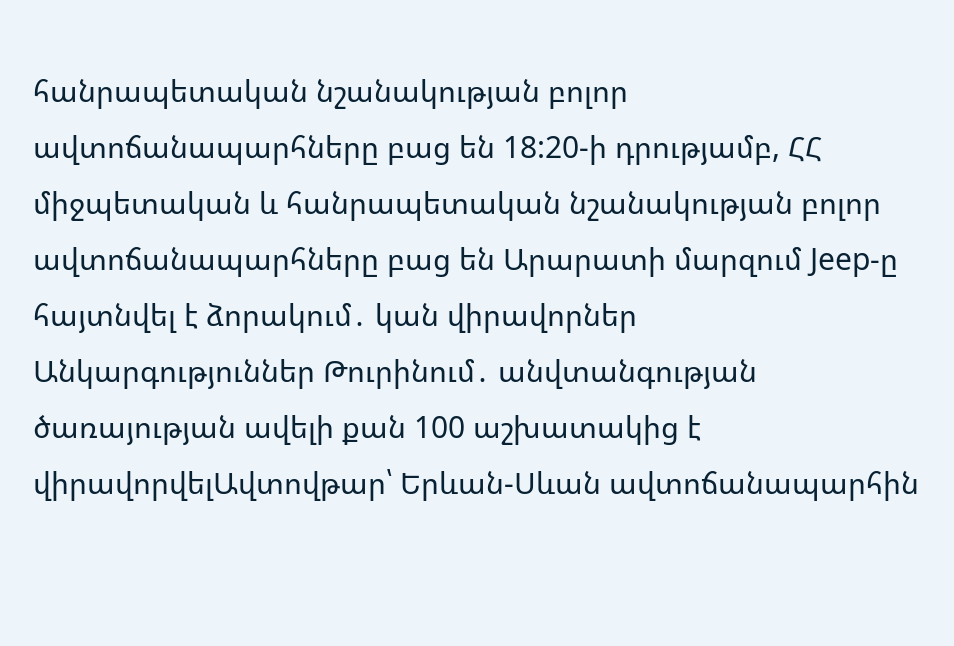հանրապետական նշանակության բոլոր ավտոճանապարհները բաց են 18:20-ի դրությամբ, ՀՀ միջպետական և հանրապետական նշանակության բոլոր ավտոճանապարհները բաց են Արարատի մարզում Jeep-ը հայտնվել է ձորակում․ կան վիրավորներ Անկարգություններ Թուրինում․ անվտանգության ծառայության ավելի քան 100 աշխատակից է վիրավորվելԱվտովթար՝ Երևան-Սևան ավտոճանապարհին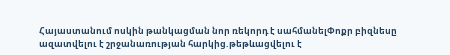Հայաստանում ոսկին թանկացման նոր ռեկորդ է սահմանելՓոքր բիզնեսը ազատվելու է շրջանառության հարկից.թեթևացվելու է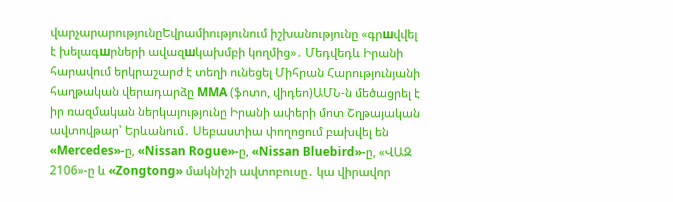վարչարարությունըԵվրամիությունում իշխանությունը «գրшվվել է խելագшրների ավազшկախմբի կողմից»․ Մեդվեդև Իրանի հարավում երկրաշարժ է տեղի ունեցել Միհրան Հարությունյանի հաղթական վերադարձը MMA (ֆոտո, վիդեո)ԱՄՆ-ն մեծացրել է իր ռազմական ներկայությունը Իրանի ափերի մոտ Շղթայական ավտովթար՝ Երևանում․ Սեբաստիա փողոցում բախվել են «Mercedes»-ը, «Nissan Rogue»-ը, «Nissan Bluebird»-ը, «ՎԱԶ 2106»-ը և «Zongtong» մակնիշի ավտոբուսը․ կա վիրավոր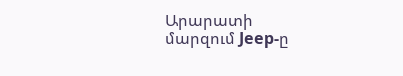Արարատի մարզում Jeep-ը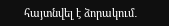հայտնվել է ձորակում․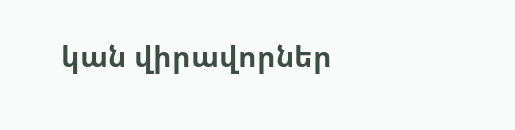կան վիրավորներ